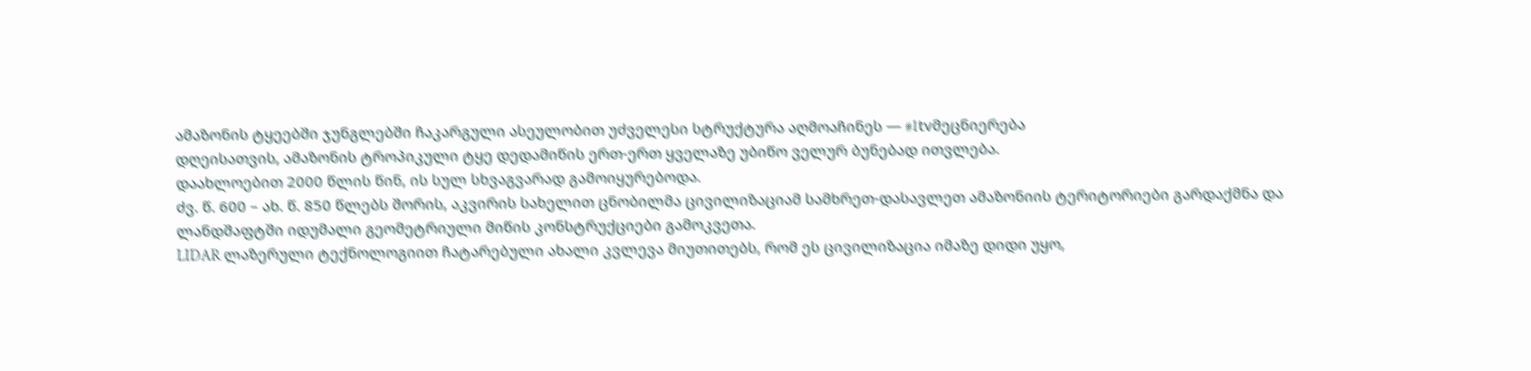ამაზონის ტყეებში ჯუნგლებში ჩაკარგული ასეულობით უძველესი სტრუქტურა აღმოაჩინეს — #1tvმეცნიერება
დღეისათვის, ამაზონის ტროპიკული ტყე დედამიწის ერთ-ერთ ყველაზე უბიწო ველურ ბუნებად ითვლება.
დაახლოებით 2000 წლის წინ, ის სულ სხვაგვარად გამოიყურებოდა.
ძვ. წ. 600 – ახ. წ. 850 წლებს შორის, აკვირის სახელით ცნობილმა ცივილიზაციამ სამხრეთ-დასავლეთ ამაზონიის ტერიტორიები გარდაქმნა და ლანდშაფტში იდუმალი გეომეტრიული მიწის კონსტრუქციები გამოკვეთა.
LIDAR ლაზერული ტექნოლოგიით ჩატარებული ახალი კვლევა მიუთითებს, რომ ეს ცივილიზაცია იმაზე დიდი უყო,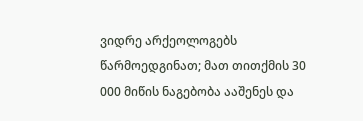ვიდრე არქეოლოგებს წარმოედგინათ; მათ თითქმის 30 000 მიწის ნაგებობა ააშენეს და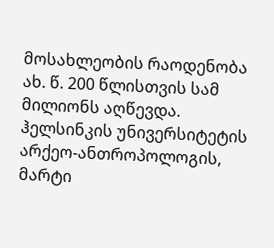მოსახლეობის რაოდენობა ახ. წ. 200 წლისთვის სამ მილიონს აღწევდა.
ჰელსინკის უნივერსიტეტის არქეო-ანთროპოლოგის, მარტი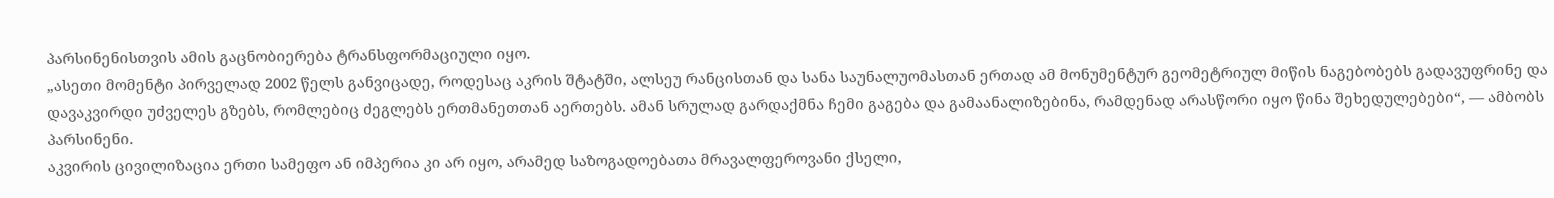პარსინენისთვის ამის გაცნობიერება ტრანსფორმაციული იყო.
„ასეთი მომენტი პირველად 2002 წელს განვიცადე, როდესაც აკრის შტატში, ალსეუ რანცისთან და სანა საუნალუომასთან ერთად ამ მონუმენტურ გეომეტრიულ მიწის ნაგებობებს გადავუფრინე და დავაკვირდი უძველეს გზებს, რომლებიც ძეგლებს ერთმანეთთან აერთებს. ამან სრულად გარდაქმნა ჩემი გაგება და გამაანალიზებინა, რამდენად არასწორი იყო წინა შეხედულებები“, — ამბობს პარსინენი.
აკვირის ცივილიზაცია ერთი სამეფო ან იმპერია კი არ იყო, არამედ საზოგადოებათა მრავალფეროვანი ქსელი,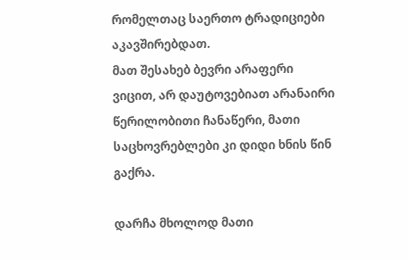რომელთაც საერთო ტრადიციები აკავშირებდათ.
მათ შესახებ ბევრი არაფერი ვიცით, არ დაუტოვებიათ არანაირი წერილობითი ჩანაწერი, მათი საცხოვრებლები კი დიდი ხნის წინ გაქრა.

დარჩა მხოლოდ მათი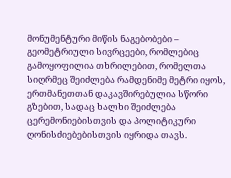მონუმენტური მიწის ნაგებობები – გეომეტრიული სივრცეები, რომლებიც გამოყოფილია თხრილებით, რომელთა სიღრმეც შეიძლება რამდენიმე მეტრი იყოს, ერთმანეთთან დაკავშირებულია სწორი გზებით, სადაც ხალხი შეიძლება ცერემონიებისთვის და პოლიტიკური ღონისძიებებისთვის იყრიდა თავს.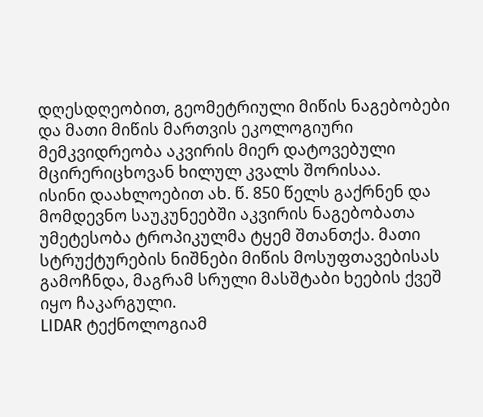დღესდღეობით, გეომეტრიული მიწის ნაგებობები და მათი მიწის მართვის ეკოლოგიური მემკვიდრეობა აკვირის მიერ დატოვებული მცირერიცხოვან ხილულ კვალს შორისაა.
ისინი დაახლოებით ახ. წ. 850 წელს გაქრნენ და მომდევნო საუკუნეებში აკვირის ნაგებობათა უმეტესობა ტროპიკულმა ტყემ შთანთქა. მათი სტრუქტურების ნიშნები მიწის მოსუფთავებისას გამოჩნდა, მაგრამ სრული მასშტაბი ხეების ქვეშ იყო ჩაკარგული.
LIDAR ტექნოლოგიამ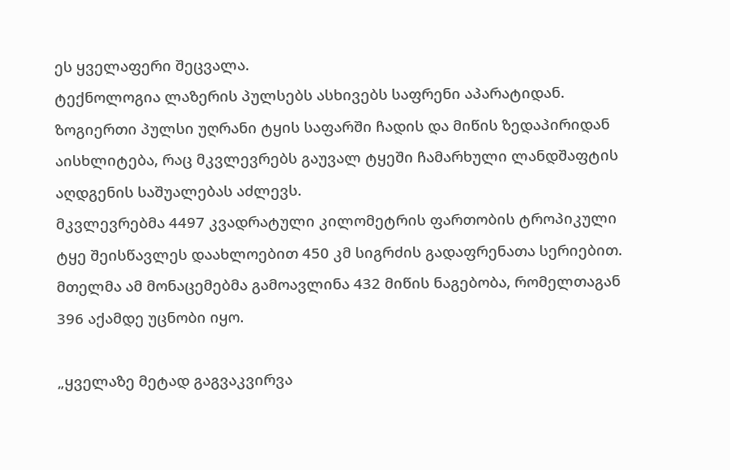ეს ყველაფერი შეცვალა.
ტექნოლოგია ლაზერის პულსებს ასხივებს საფრენი აპარატიდან. ზოგიერთი პულსი უღრანი ტყის საფარში ჩადის და მიწის ზედაპირიდან აისხლიტება, რაც მკვლევრებს გაუვალ ტყეში ჩამარხული ლანდშაფტის აღდგენის საშუალებას აძლევს.
მკვლევრებმა 4497 კვადრატული კილომეტრის ფართობის ტროპიკული ტყე შეისწავლეს დაახლოებით 450 კმ სიგრძის გადაფრენათა სერიებით.
მთელმა ამ მონაცემებმა გამოავლინა 432 მიწის ნაგებობა, რომელთაგან 396 აქამდე უცნობი იყო.

„ყველაზე მეტად გაგვაკვირვა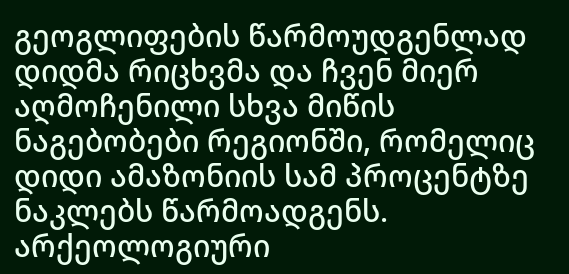გეოგლიფების წარმოუდგენლად დიდმა რიცხვმა და ჩვენ მიერ აღმოჩენილი სხვა მიწის ნაგებობები რეგიონში, რომელიც დიდი ამაზონიის სამ პროცენტზე ნაკლებს წარმოადგენს. არქეოლოგიური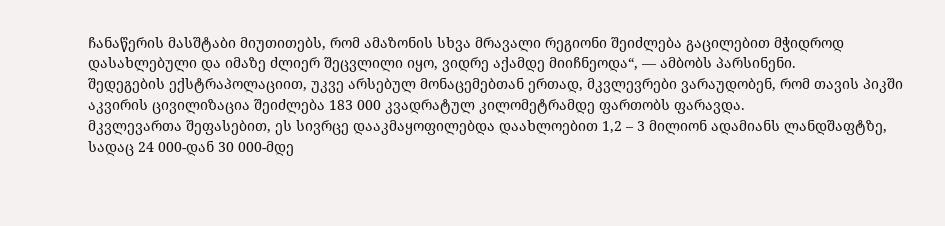ჩანაწერის მასშტაბი მიუთითებს, რომ ამაზონის სხვა მრავალი რეგიონი შეიძლება გაცილებით მჭიდროდ დასახლებული და იმაზე ძლიერ შეცვლილი იყო, ვიდრე აქამდე მიიჩნეოდა“, — ამბობს პარსინენი.
შედეგების ექსტრაპოლაციით, უკვე არსებულ მონაცემებთან ერთად, მკვლევრები ვარაუდობენ, რომ თავის პიკში აკვირის ცივილიზაცია შეიძლება 183 000 კვადრატულ კილომეტრამდე ფართობს ფარავდა.
მკვლევართა შეფასებით, ეს სივრცე დააკმაყოფილებდა დაახლოებით 1,2 – 3 მილიონ ადამიანს ლანდშაფტზე, სადაც 24 000-დან 30 000-მდე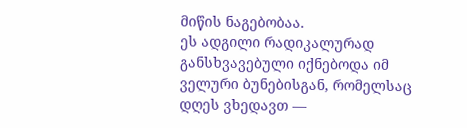მიწის ნაგებობაა.
ეს ადგილი რადიკალურად განსხვავებული იქნებოდა იმ ველური ბუნებისგან, რომელსაც დღეს ვხედავთ —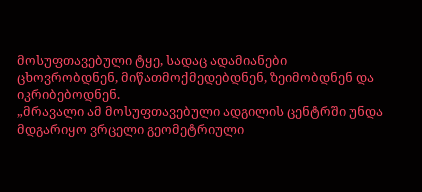მოსუფთავებული ტყე, სადაც ადამიანები ცხოვრობდნენ, მიწათმოქმედებდნენ, ზეიმობდნენ და იკრიბებოდნენ.
„მრავალი ამ მოსუფთავებული ადგილის ცენტრში უნდა მდგარიყო ვრცელი გეომეტრიული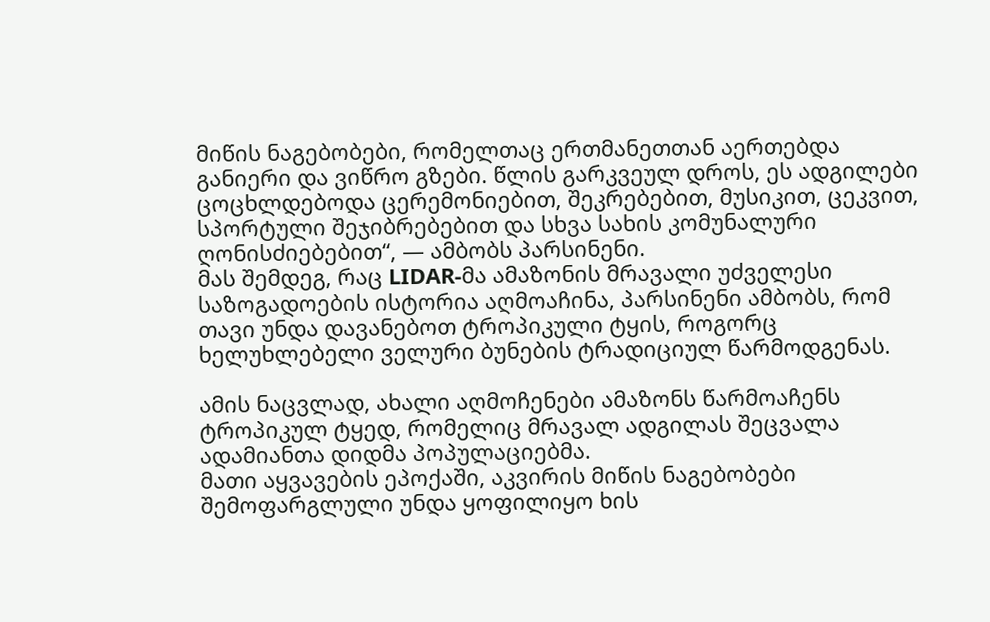მიწის ნაგებობები, რომელთაც ერთმანეთთან აერთებდა განიერი და ვიწრო გზები. წლის გარკვეულ დროს, ეს ადგილები ცოცხლდებოდა ცერემონიებით, შეკრებებით, მუსიკით, ცეკვით, სპორტული შეჯიბრებებით და სხვა სახის კომუნალური ღონისძიებებით“, — ამბობს პარსინენი.
მას შემდეგ, რაც LIDAR-მა ამაზონის მრავალი უძველესი საზოგადოების ისტორია აღმოაჩინა, პარსინენი ამბობს, რომ თავი უნდა დავანებოთ ტროპიკული ტყის, როგორც ხელუხლებელი ველური ბუნების ტრადიციულ წარმოდგენას.

ამის ნაცვლად, ახალი აღმოჩენები ამაზონს წარმოაჩენს ტროპიკულ ტყედ, რომელიც მრავალ ადგილას შეცვალა ადამიანთა დიდმა პოპულაციებმა.
მათი აყვავების ეპოქაში, აკვირის მიწის ნაგებობები შემოფარგლული უნდა ყოფილიყო ხის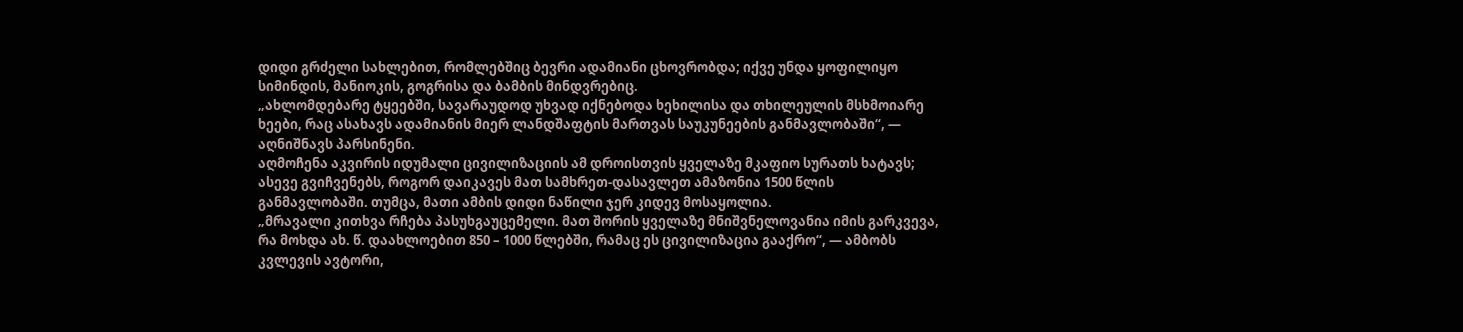დიდი გრძელი სახლებით, რომლებშიც ბევრი ადამიანი ცხოვრობდა; იქვე უნდა ყოფილიყო სიმინდის, მანიოკის, გოგრისა და ბამბის მინდვრებიც.
„ახლომდებარე ტყეებში, სავარაუდოდ უხვად იქნებოდა ხეხილისა და თხილეულის მსხმოიარე ხეები, რაც ასახავს ადამიანის მიერ ლანდშაფტის მართვას საუკუნეების განმავლობაში“, — აღნიშნავს პარსინენი.
აღმოჩენა აკვირის იდუმალი ცივილიზაციის ამ დროისთვის ყველაზე მკაფიო სურათს ხატავს; ასევე გვიჩვენებს, როგორ დაიკავეს მათ სამხრეთ-დასავლეთ ამაზონია 1500 წლის განმავლობაში. თუმცა, მათი ამბის დიდი ნაწილი ჯერ კიდევ მოსაყოლია.
„მრავალი კითხვა რჩება პასუხგაუცემელი. მათ შორის ყველაზე მნიშვნელოვანია იმის გარკვევა, რა მოხდა ახ. წ. დაახლოებით 850 – 1000 წლებში, რამაც ეს ცივილიზაცია გააქრო“, — ამბობს კვლევის ავტორი,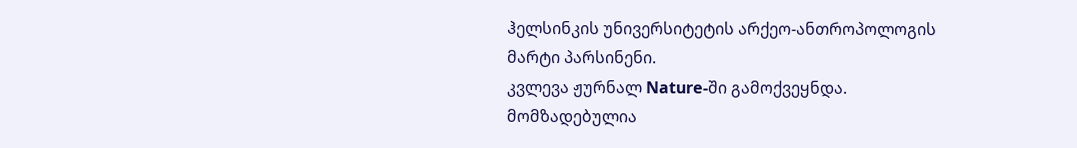ჰელსინკის უნივერსიტეტის არქეო-ანთროპოლოგის მარტი პარსინენი.
კვლევა ჟურნალ Nature-ში გამოქვეყნდა.
მომზადებულია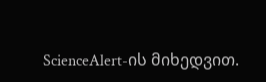ScienceAlert-ის მიხედვით.